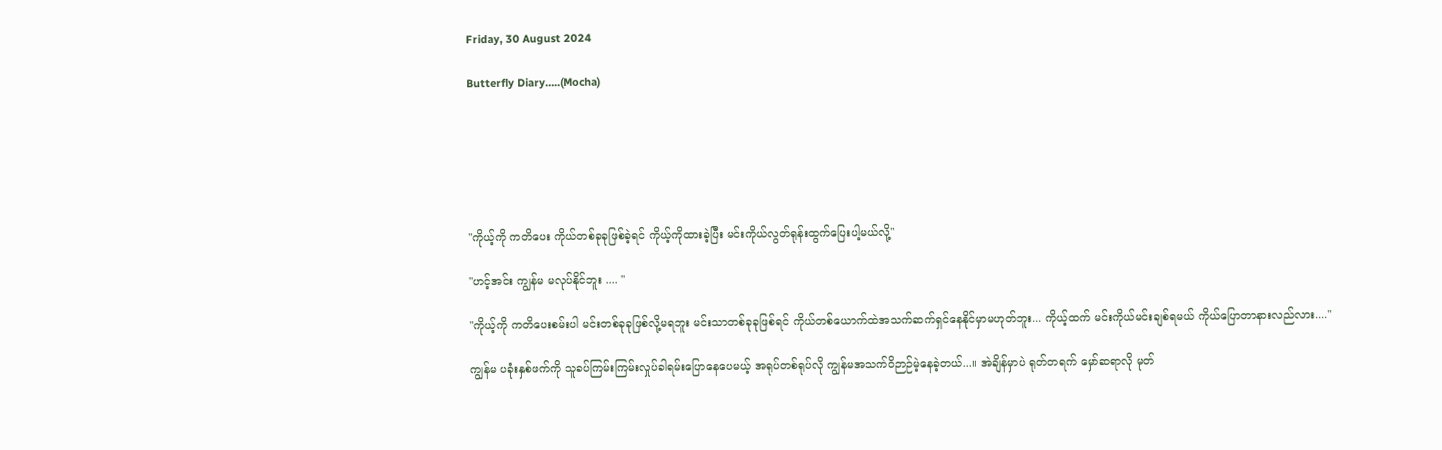Friday, 30 August 2024

Butterfly Diary…..(Mocha)






"ကိုယ့်ကို ကတိပေး ကိုယ်တစ်ခုခုဖြစ်ခဲ့ရင် ကိုယ့်ကိုထားခဲ့ပြီး မင်းကိုယ်လွတ်ရုန်းထွက်ပြေးပါ့မယ်လို့"

"ဟင့်အင်း ကျွန်မ မလုပ်နိုင်ဘူး .... "

"ကိုယ့်ကို ကတိပေးစမ်းပါ မင်းတစ်ခုခုဖြစ်လို့မရဘူး မင်းသာတစ်ခုခုဖြစ်ရင် ကိုယ်တစ်ယောက်ထဲအသက်ဆက်ရှင်နေနိုင်မှာမဟုတ်ဘူး... ကိုယ့်ထက် မင်းကိုယ်မင်းချစ်ရမယ် ကိုယ်ပြောတာနားလည်လား...."

ကျွန်မ ပခုံးနှစ်ဖက်ကို သူခပ်ကြမ်းကြမ်းလှုပ်ခါရမ်းပြောနေပေမယ့် အရုပ်တစ်ရုပ်လို ကျွန်မအသက်ဝိဉာဉ်မဲ့နေခဲ့တယ်...။ အဲချိန်မှာပဲ ရုတ်တရက် မှော်ဆရာလို မုတ်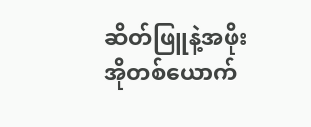ဆိတ်ဖြူနဲ့အဖိုးအိုတစ်ယောက်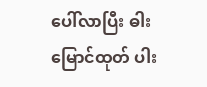ပေါ်လာပြီး ဓါးမြောင်ထုတ် ပါး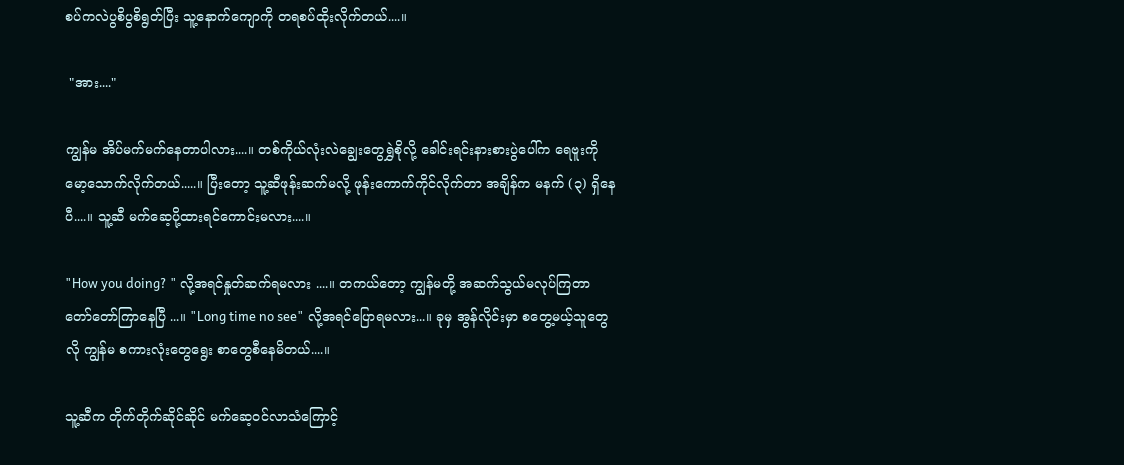စပ်ကလဲပွစိပွစိရွတ်ပြီး သူ့နောက်ကျောကို တရစပ်ထိုးလိုက်တယ်....။

 "အား...."

ကျွန်မ အိပ်မက်မက်နေတာပါလား....။ တစ်ကိုယ်လုံးလဲချွေးတွေရွှဲစိုလို့ ခေါင်းရင်းနားစားပွဲပေါ်က ရေဗူးကိုမော့သောက်လိုက်တယ်.....။ ပြီးတော့ သူ့ဆီဖုန်းဆက်မလို့ ဖုန်းကောက်ကိုင်လိုက်တာ အချိန်က မနက် (၃) ရှိနေပီ....။ သူ့ဆီ မက်ဆေ့ပို့ထားရင်ကောင်းမလား....။

"How you doing? " လို့အရင်နှုတ်ဆက်ရမလား ....။ တကယ်တော့ ကျွန်မတို့ အဆက်သွယ်မလုပ်ကြတာ တော်တော်ကြာနေပြီ ...။ "Long time no see" လို့အရင်ပြောရမလား...။ ခုမှ အွန်လိုင်းမှာ စတွေ့မယ့်သူတွေလို ကျွန်မ စကားလုံးတွေရွေး စာတွေစီနေမိတယ်....။

သူ့ဆီက တိုက်တိုက်ဆိုင်ဆိုင် မက်ဆေ့ဝင်လာသံကြောင့်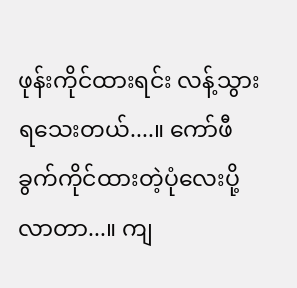ဖုန်းကိုင်ထားရင်း လန့်သွားရသေးတယ်....။ ကော်ဖီခွက်ကိုင်ထားတဲ့ပုံလေးပို့လာတာ...။ ကျ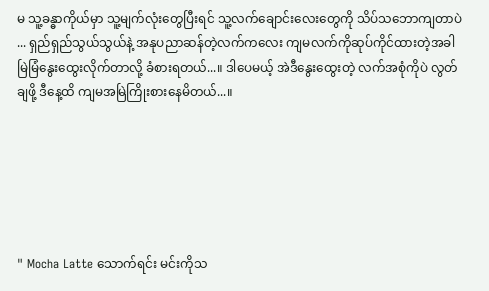မ သူ့ခန္ဓာကိုယ်မှာ သူ့မျက်လုံးတွေပြီးရင် သူ့လက်ချောင်းလေးတွေကို သိပ်သဘောကျတာပဲ ... ရှည်ရှည်သွယ်သွယ်နဲ့ အနုပညာဆန်တဲ့လက်ကလေး ကျမလက်ကိုဆုပ်ကိုင်ထားတဲ့အခါ မြဲမြံနွေးထွေးလိုက်တာလို့ ခံစားရတယ်...။ ဒါပေမယ့် အဲဒီနွေးထွေးတဲ့ လက်အစုံကိုပဲ လွတ်ချဖို့ ဒီနေ့ထိ ကျမအမြဲကြိုးစားနေမိတယ်...။






" Mocha Latte သောက်ရင်း မင်းကိုသ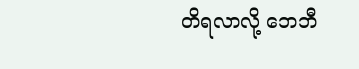တိရလာလို့ ဘေဘီ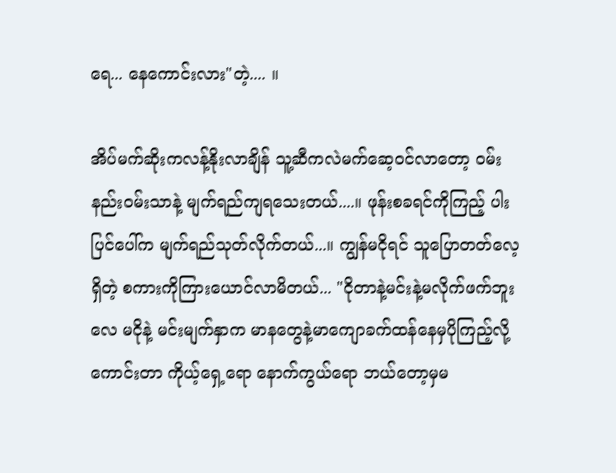ရေ... နေကောင်းလား"တဲ့.... ။

အိပ်မက်ဆိုးကလန့်နိုးလာချိန် သူ့ဆီကလဲမက်ဆေ့ဝင်လာတော့ ဝမ်းနည်းဝမ်းသာနဲ့ မျက်ရည်ကျရသေးတယ်....။ ဖုန်းစခရင်ကိုကြည့် ပါးပြင်ပေါ်က မျက်ရည်သုတ်လိုက်တယ်...။ ကျွန်မငိုရင် သူပြောတတ်လေ့ရှိတဲ့ စကားကိုကြားယောင်လာမိတယ်... "ငိုတာနဲ့မင်းနဲ့မလိုက်ဖက်ဘူးလေ မငိုနဲ့ မင်းမျက်နှာက မာနတွေနဲ့မာကျောခက်ထန်နေမှပိုကြည့်လို့ကောင်းတာ ကိုယ့်ရှေ့ရော နောက်ကွယ်ရော ဘယ်တော့မှမ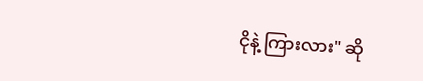ငိုနဲ့ ကြားလား" ဆို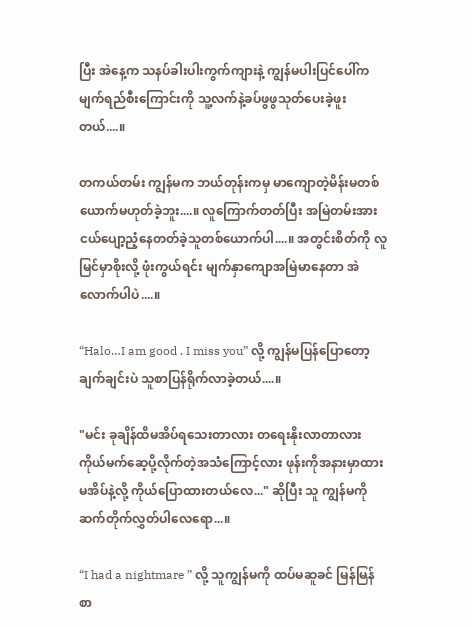ပြီး အဲနေ့က သနပ်ခါးပါးကွက်ကျားနဲ့ ကျွန်မပါးပြင်ပေါ်က မျက်ရည်စီးကြောင်းကို သူ့လက်နဲ့ခပ်ဖွဖွသုတ်ပေးခဲ့ဖူးတယ်....။

တကယ်တမ်း ကျွန်မက ဘယ်တုန်းကမှ မာကျောတဲ့မိန်းမတစ်ယောက်မဟုတ်ခဲ့ဘူး....။ လူကြောက်တတ်ပြီး အမြဲတမ်းအားငယ်ပျော့ညံ့နေတတ်ခဲ့သူတစ်ယောက်ပါ....။ အတွင်းစိတ်ကို လူမြင်မှာစိုးလို့ ဖုံးကွယ်ရင်း မျက်နှာကျောအမြဲမာနေတာ အဲလောက်ပါပဲ....။

“Halo…I am good . I miss you” လို့ ကျွန်မပြန်ပြောတော့ ချက်ချင်းပဲ သူစာပြန်ရိုက်လာခဲ့တယ်....။

"မင်း ခုချိန်ထိမအိပ်ရသေးတာလား တရေးနိုးလာတာလား ကိုယ်မက်ဆေ့ပို့လိုက်တဲ့အသံကြောင့်လား ဖုန်းကိုအနားမှာထားမအိပ်နဲ့လို့ ကိုယ်ပြောထားတယ်လေ..." ဆိုပြီး သူ ကျွန်မကို ဆက်တိုက်လွှတ်ပါလေရော...။

“I had a nightmare ” လို့ သူကျွန်မကို ထပ်မဆူခင် မြန်မြန်စာ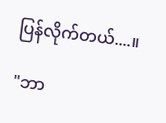ပြန်လိုက်တယ်....။

"ဘာ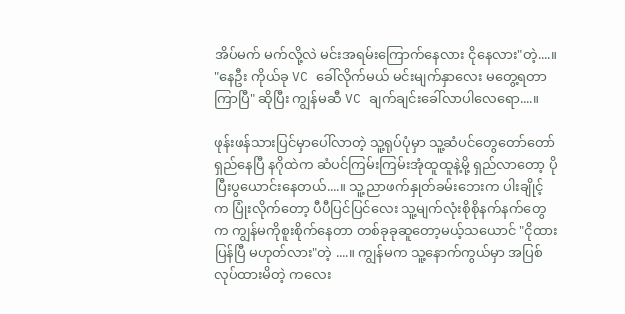အိပ်မက် မက်လို့လဲ မင်းအရမ်းကြောက်နေလား ငိုနေလား"တဲ့....။ "နေဦး ကိုယ်ခု VC ခေါ်လိုက်မယ် မင်းမျက်နှာလေး မတွေ့ရတာကြာပြီ" ဆိုပြီး ကျွန်မဆီ VC ချက်ချင်းခေါ်လာပါလေရော....။

ဖုန်းဖန်သားပြင်မှာပေါ်လာတဲ့ သူ့ရုပ်ပုံမှာ သူ့ဆံပင်တွေတော်တော်ရှည်နေပြီ နဂိုထဲက ဆံပင်ကြမ်းကြမ်းအုံထူထူနဲ့မို့ ရှည်လာတော့ ပိုပြီးပွယောင်းနေတယ်....။ သူ့ညာဖက်နှုတ်ခမ်းဘေးက ပါးချိုင့်က ပြုံးလိုက်တော့ ပီပီပြင်ပြင်လေး သူ့မျက်လုံးစိုစိုနက်နက်တွေက ကျွန်မကိုစူးစိုက်နေတာ တစ်ခုခုဆူတော့မယ့်သယောင် "ငိုထားပြန်ပြီ မဟုတ်လား"တဲ့ ....။ ကျွန်မက သူ့နောက်ကွယ်မှာ အပြစ်လုပ်ထားမိတဲ့ ကလေး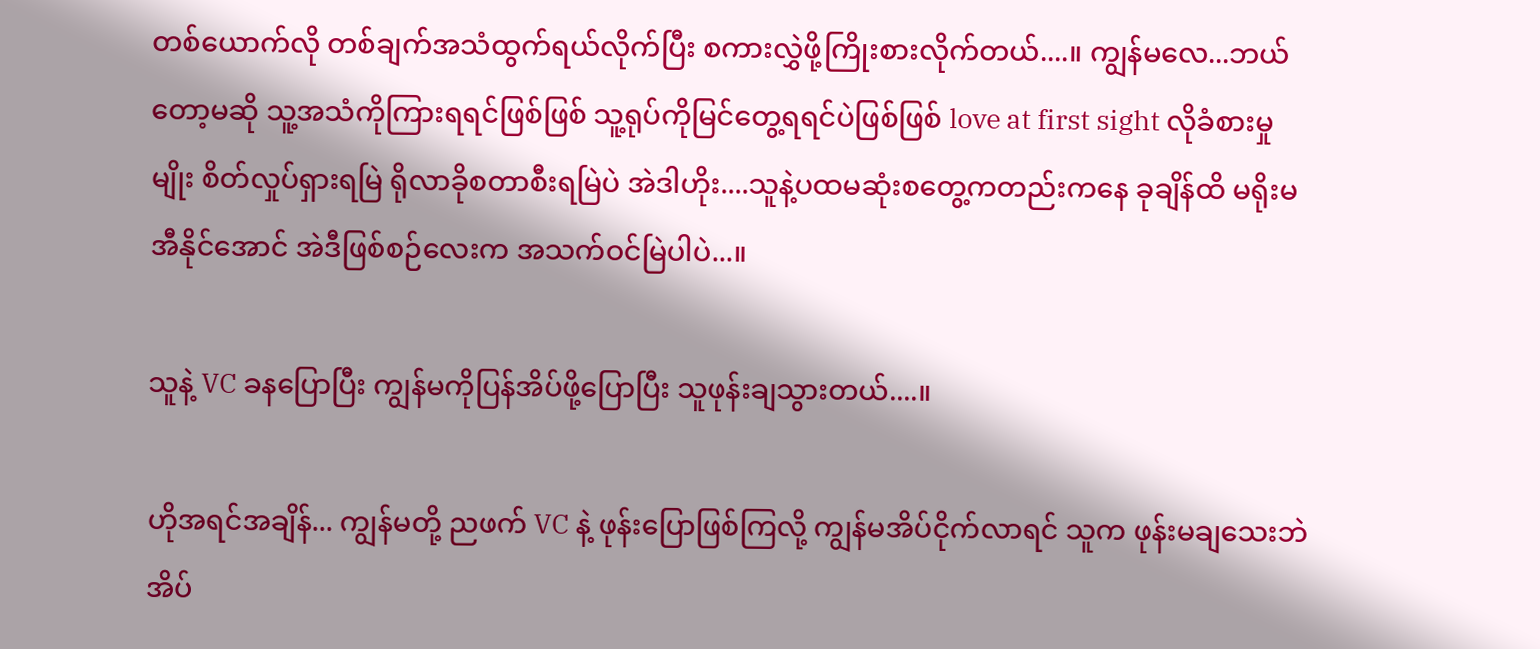တစ်ယောက်လို တစ်ချက်အသံထွက်ရယ်လိုက်ပြီး စကားလွှဲဖို့ကြိုးစားလိုက်တယ်....။ ကျွန်မလေ...ဘယ်တော့မဆို သူ့အသံကိုကြားရရင်ဖြစ်ဖြစ် သူ့ရုပ်ကိုမြင်တွေ့ရရင်ပဲဖြစ်ဖြစ် love at first sight လိုခံစားမှုမျိုး စိတ်လှုပ်ရှားရမြဲ ရိုလာခိုစတာစီးရမြဲပဲ အဲဒါဟိုး....သူနဲ့ပထမဆုံးစတွေ့ကတည်းကနေ ခုချိန်ထိ မရိုးမအီနိုင်အောင် အဲဒီဖြစ်စဉ်လေးက အသက်ဝင်မြဲပါပဲ...။

သူနဲ့ VC ခနပြောပြီး ကျွန်မကိုပြန်အိပ်ဖို့ပြောပြီး သူဖုန်းချသွားတယ်....။

ဟိုအရင်အချိန်... ကျွန်မတို့ ညဖက် VC နဲ့ ဖုန်းပြောဖြစ်ကြလို့ ကျွန်မအိပ်ငိုက်လာရင် သူက ဖုန်းမချသေးဘဲ အိပ်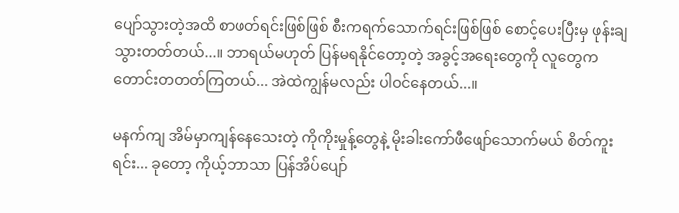ပျော်သွားတဲ့အထိ စာဖတ်ရင်းဖြစ်ဖြစ် စီးကရက်သောက်ရင်းဖြစ်ဖြစ် စောင့်ပေးပြီးမှ ဖုန်းချသွားတတ်တယ်...။ ဘာရယ်မဟုတ် ပြန်မရနိုင်တော့တဲ့ အခွင့်အရေးတွေကို လူတွေက တောင်းတတတ်ကြတယ်... အဲထဲကျွန်မလည်း ပါဝင်နေတယ်...။

မနက်ကျ အိမ်မှာကျန်နေသေးတဲ့ ကိုကိုးမှုန့်တွေနဲ့ မိုးခါးကော်ဖီဖျော်သောက်မယ် စိတ်ကူးရင်း... ခုတော့ ကိုယ့်ဘာသာ ပြန်အိပ်ပျော်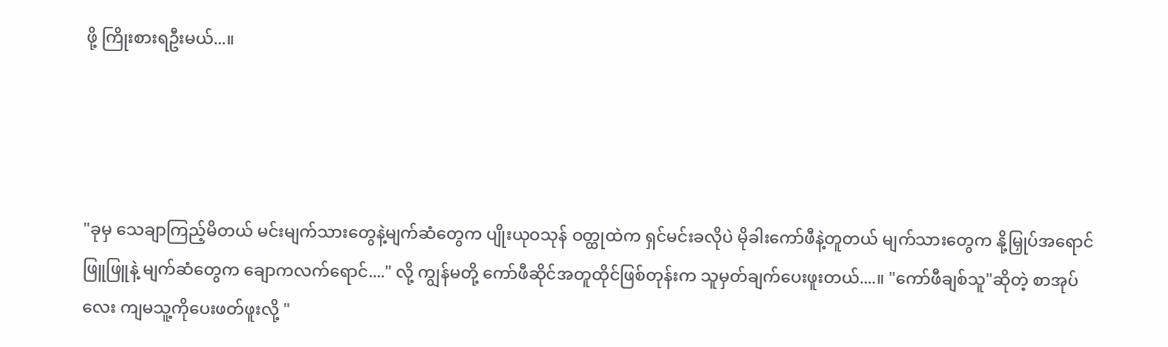ဖို့ ကြိုးစားရဦးမယ်...။




"ခုမှ သေချာကြည့်မိတယ် မင်းမျက်သားတွေနဲ့မျက်ဆံတွေက ပျိုးယုဝသုန် ဝတ္ထုထဲက ရှင်မင်းခလိုပဲ မိုခါးကော်ဖီနဲ့တူတယ် မျက်သားတွေက နို့မြှုပ်အရောင်ဖြူဖြူနဲ့ မျက်ဆံတွေက ချောကလက်ရောင်...." လို့ ကျွန်မတို့ ကော်ဖီဆိုင်အတူထိုင်ဖြစ်တုန်းက သူမှတ်ချက်ပေးဖူးတယ်....။ "ကော်ဖီချစ်သူ"ဆိုတဲ့ စာအုပ်လေး ကျမသူ့ကိုပေးဖတ်ဖူးလို့ "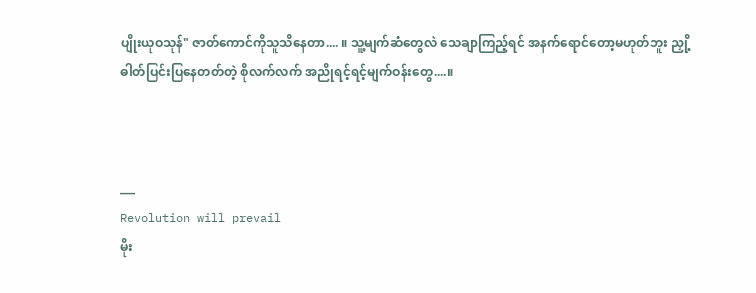ပျိုးယုဝသုန်" ဇာတ်ကောင်ကိုသူသိနေတာ.... ။ သူ့မျက်ဆံတွေလဲ သေချာကြည့်ရင် အနက်ရောင်တော့မဟုတ်ဘူး ညှို့ဓါတ်ပြင်းပြနေတတ်တဲ့ စိုလက်လက် အညိုရင့်ရင့်မျက်ဝန်းတွေ....။



___
Revolution will prevail
မိုး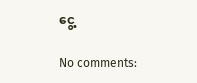ငွေ့

No comments: